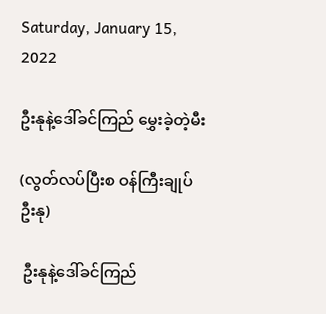Saturday, January 15, 2022

ဦးနုနဲ့ဒေါ်ခင်ကြည် မွှေးခဲ့တဲ့မီး

(လွတ်လပ်ပြီးစ ဝန်ကြီးချုပ်ဦးနု)

 ဦးနုနဲ့ဒေါ်ခင်ကြည်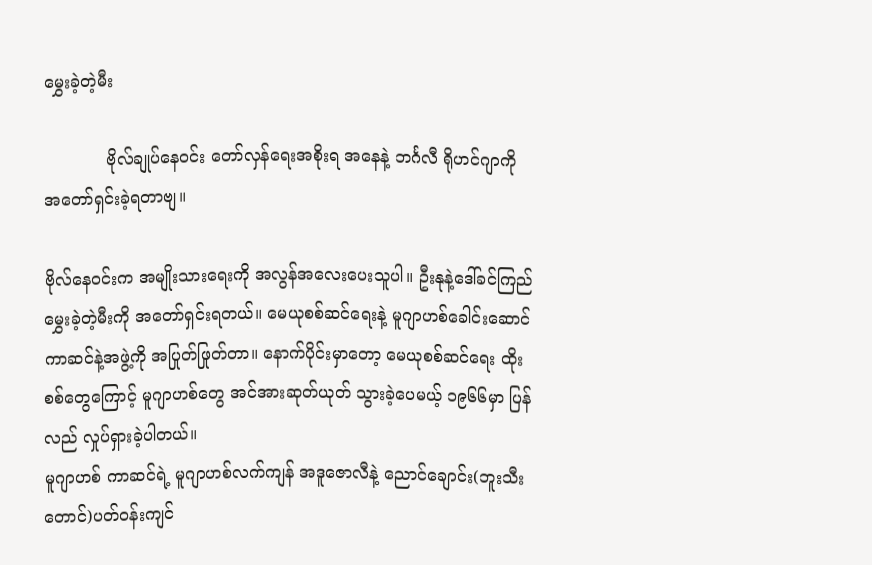မွှေးခဲ့တဲ့မီး

            ဗိုလ်ချုပ်နေဝင်း တော်လှန်ရေးအစိုးရ အနေနဲ့ ဘင်္ဂလီ ရိုဟင်ဂျာကို အတော်ရှင်းခဲ့ရတာဗျ။

ဗိုလ်နေဝင်းက အမျိုးသားရေးကို အလွန်အလေးပေးသူပါ။ ဦးနုနဲ့ဒေါ်ခင်ကြည် မွှေးခဲ့တဲ့မီးကို အတော်ရှင်းရတယ်။ မေယုစစ်ဆင်ရေးနဲ့ မူဂျာဟစ်ခေါင်းဆောင် ကာဆင်နဲ့အဖွဲ့ကို အပြုတ်ဖြုတ်တာ။ နောက်ပိုင်းမှာတော့ မေယုစစ်ဆင်ရေး ထိုးစစ်တွေကြောင့် မူဂျာဟစ်တွေ အင်အားဆုတ်ယုတ် သွားခဲ့ပေမယ့် ၁၉၆၆မှာ ပြန်လည် လှုပ်ရှားခဲ့ပါတယ်။
မူဂျာဟစ် ကာဆင်ရဲ့ မူဂျာဟစ်လက်ကျန် အဒူဇောလီနဲ့ ညောင်ချောင်း(ဘူးသီးတောင်)ပတ်ဝန်းကျင်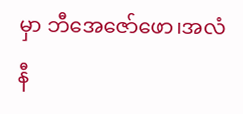မှာ ဘီအေဇော်ဖော၊အလံနီ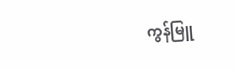ကွန်မြူ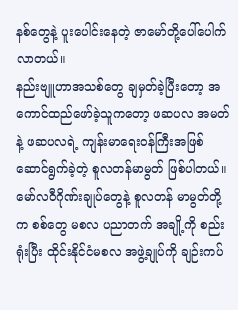နစ်တွေနဲ့ ပူးပေါင်းနေတဲ့ ဇာမော်တို့ပေါ်ပေါက်လာတယ်။
နည်းဗျူဟာအသစ်တွေ ချမှတ်ခဲ့ပြီးတော့ အကောင်ထည်ဖော်ခဲ့သူကတော့ ဖဆပလ အမတ်နဲ့ ဖဆပလရဲ့ ကျန်းမာရေးဝန်ကြီးအဖြစ် ဆောင်ရွက်ခဲ့တဲ့ စူလတန်မာမွတ် ဖြစ်ပါတယ်။ မော်လဝီဂိုဏ်းချုပ်တွေနဲ့ စူလတန် မာမွတ်တို့ က စစ်တွေ မစလ ပညာတက် အချို့ကို စည်းရုံးပြီး ထိုင်းနိုင်ငံမစလ အဖွဲ့ချုပ်ကို ချဉ်းကပ်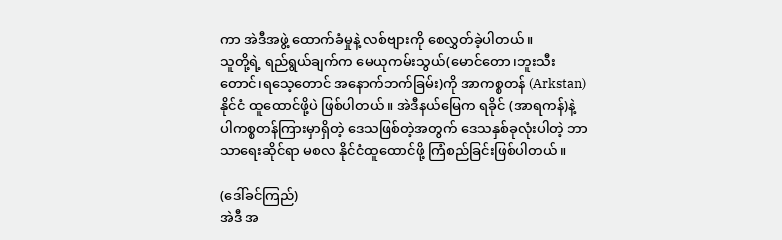ကာ အဲဒီအဖွဲ့ ထောက်ခံမှုနဲ့ လစ်ဗျားကို စေလွှတ်ခဲ့ပါတယ်။
သူတို့ရဲ့ ရည်ရွယ်ချက်က မေယုကမ်းသွယ်(မောင်တော၊ဘူးသီးတောင်၊ရသေ့တောင် အနောက်ဘက်ခြမ်း)ကို အာကစ္စတန် (Arkstan)နိုင်ငံ ထူထောင်ဖို့ပဲ ဖြစ်ပါတယ်။ အဲဒီနယ်မြေက ရခိုင် (အာရကန်)နဲ့ ပါကစ္စတန်ကြားမှာရှိတဲ့ ဒေသဖြစ်တဲ့အတွက် ဒေသနှစ်ခုလုံးပါတဲ့ ဘာသာရေးဆိုင်ရာ မစလ နိုင်ငံထူထောင်ဖို့ ကြံစည်ခြင်းဖြစ်ပါတယ်။

(ဒေါ်ခင်ကြည်)
အဲဒီ အ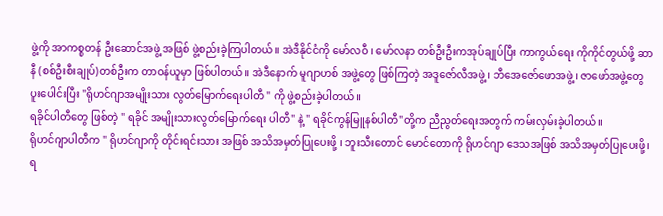ဖွဲ့ကို အာကစ္စတန် ဦးဆောင်အဖွဲ့ အဖြစ် ဖွဲ့စည်းခဲ့ကြပါတယ်။ အဲဒီနိုင်ငံကို မော်လဝီ ၊ မော်လနာ တစ်ဦးဦးကအုပ်ချုပ်ပြီး ကာကွယ်ရေး ကိုကိုင်တွယ်ဖို့ ဆာနီ (စစ်ဦးစီးချုပ်)တစ်ဦးက တာဝန်ယူမှာ ဖြစ်ပါတယ်။ အဲဒီနောက် မူဂျာဟစ် အဖွဲ့တွေ ဖြစ်ကြတဲ့ အဒူဇော်လီအဖွဲ့၊ ဘီအေဇော်ဖောအဖွဲ့၊ ဇာဖော်အဖွဲ့တွေ ပူးပေါင်းပြီး "ရိုဟင်ဂျာအမျိုးသား လွတ်မြောက်ရေးပါတီ " ကို ဖွဲ့စည်းခဲ့ပါတယ်။
ရခိုင်ပါတီတွေ ဖြစ်တဲ့ " ရခိုင် အမျိုးသားလွတ်မြောက်ရေး ပါတီ" နဲ့ " ရခိုင်ကွန်မြူနစ်ပါတီ"တို့က ညီညွတ်ရေးအတွက် ကမ်းလှမ်းခဲ့ပါတယ်။
ရိုဟင်ဂျာပါတီက " ရိုဟင်ဂျာကို တိုင်းရင်းသား အဖြစ် အသိအမှတ်ပြုပေးဖို့ ၊ ဘူးသီးတောင် မောင်တောကို ရိုဟင်ဂျာ ဒေသအဖြစ် အသိအမှတ်ပြုပေးဖို့၊ရ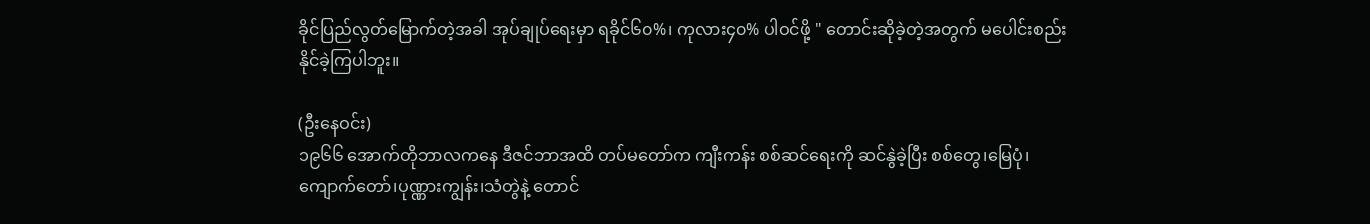ခိုင်ပြည်လွတ်မြောက်တဲ့အခါ အုပ်ချုပ်ရေးမှာ ရခိုင်၆၀%၊ ကုလား၄၀% ပါဝင်ဖို့ " တောင်းဆိုခဲ့တဲ့အတွက် မပေါင်းစည်း နိုင်ခဲ့ကြပါဘူး။

(ဦးနေဝင်း)
၁၉၆၆ အောက်တိုဘာလကနေ ဒီဇင်ဘာအထိ တပ်မတော်က ကျီးကန်း စစ်ဆင်ရေးကို ဆင်နွဲခဲ့ပြီး စစ်တွေ၊မြေပုံ၊ ကျောက်တော်၊ပုဏ္ဏားကျွန်း၊သံတွဲနဲ့ တောင်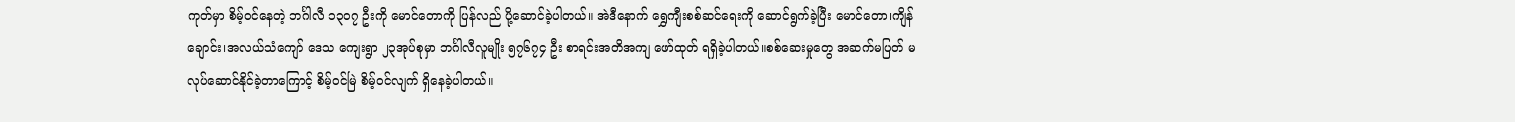ကုတ်မှာ စိမ့်ဝင်နေတဲ့ ဘင်္ဂါလီ ၁၃၀၇ ဦးကို မောင်တောကို ပြန်လည် ပို့ဆောင်ခဲ့ပါတယ်။ အဲဒီနောက် ရွှေကျီးစစ်ဆင်ရေးကို ဆောင်ရွက်ခဲ့ပြီး မောင်တော၊ကျိန်ချောင်း၊အလယ်သံကျော် ဒေသ ကျေးရွာ ၂၃အုပ်စုမှာ ဘင်္ဂါလီလူမျိုး ၅၇၆၇၄ ဦး စာရင်းအတိအကျ ဖော်ထုတ် ရရှိခဲ့ပါတယ်။စစ်ဆေးမှုတွေ အဆက်မပြတ် မလုပ်ဆောင်နိုင်ခဲ့တာကြောင့် စိမ့်ဝင်မြဲ စိမ့်ဝင်လျက် ရှိနေခဲ့ပါတယ်။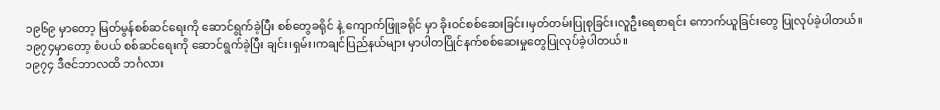၁၉၆၉ မှာတော့ မြတ်မွန်စစ်ဆင်ရေးကို ဆောင်ရွက်ခဲ့ပြီး စစ်တွေခရိုင် နဲ့ ကျောက်ဖြူခရိုင် မှာ ခိုးဝင်စစ်ဆေးခြင်း၊မှတ်တမ်းပြုစုခြင်း၊လူဦးရေစာရင်း ကောက်ယူခြင်းတွေ ပြုလုပ်ခဲ့ပါတယ်။
၁၉၇၄မှာတော့ စံပယ် စစ်ဆင်ရေးကို ဆောင်ရွက်ခဲ့ပြီး ချင်း၊ရှမ်း၊ကချင်ပြည်နယ်များ မှာပါတပြိုင်နက်စစ်ဆေးမှုတွေပြုလုပ်ခဲ့ပါတယ်။
၁၉၇၄ ဒီဇင်ဘာလထိ ဘင်္ဂလား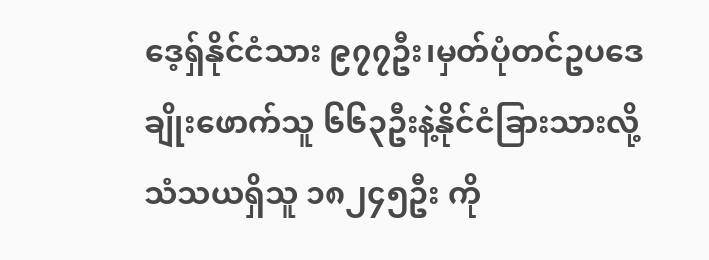ဒေ့ရ်ှနိုင်ငံသား ၉၇၇ဦး၊မှတ်ပုံတင်ဥပဒေချိုးဖောက်သူ ၆၆၃ဦးနဲ့နိုင်ငံခြားသားလို့ သံသယရှိသူ ၁၈၂၄၅ဦး ကို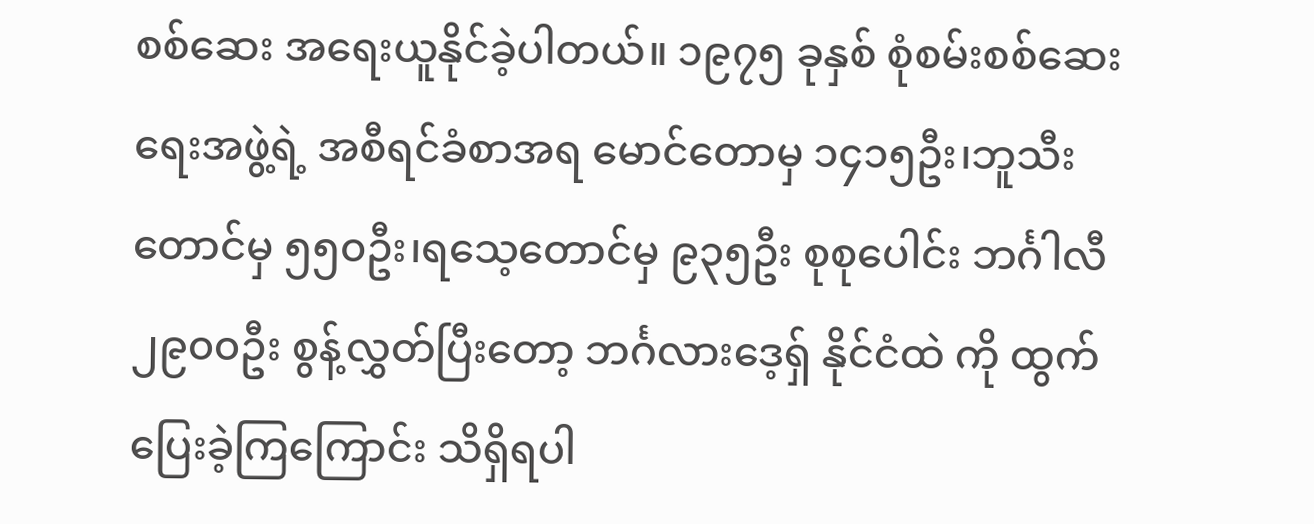စစ်ဆေး အရေးယူနိုင်ခဲ့ပါတယ်။ ၁၉၇၅ ခုနှစ် စုံစမ်းစစ်ဆေးရေးအဖွဲ့ရဲ့ အစီရင်ခံစာအရ မောင်တောမှ ၁၄၁၅ဦး၊ဘူသီးတောင်မှ ၅၅၀ဦး၊ရသေ့တောင်မှ ၉၃၅ဦး စုစုပေါင်း ဘင်္ဂါလီ ၂၉၀၀ဦး စွန့်လွှတ်ပြီးတော့ ဘင်္ဂလားဒေ့ရှ် နိုင်ငံထဲ ကို ထွက်ပြေးခဲ့ကြကြောင်း သိရှိရပါ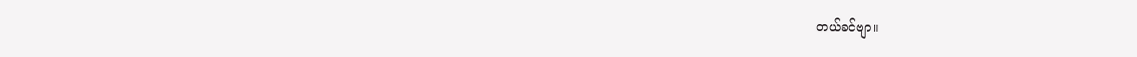တယ်ခင်ဗျာ။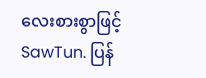လေးစားစွာဖြင့်
SawTun. ပြန်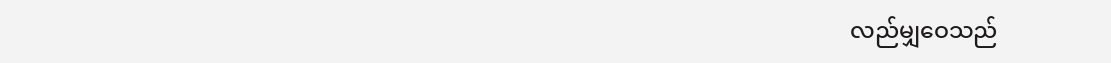လည်မျှဝေသည်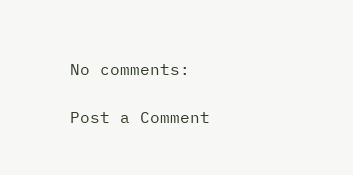No comments:

Post a Comment